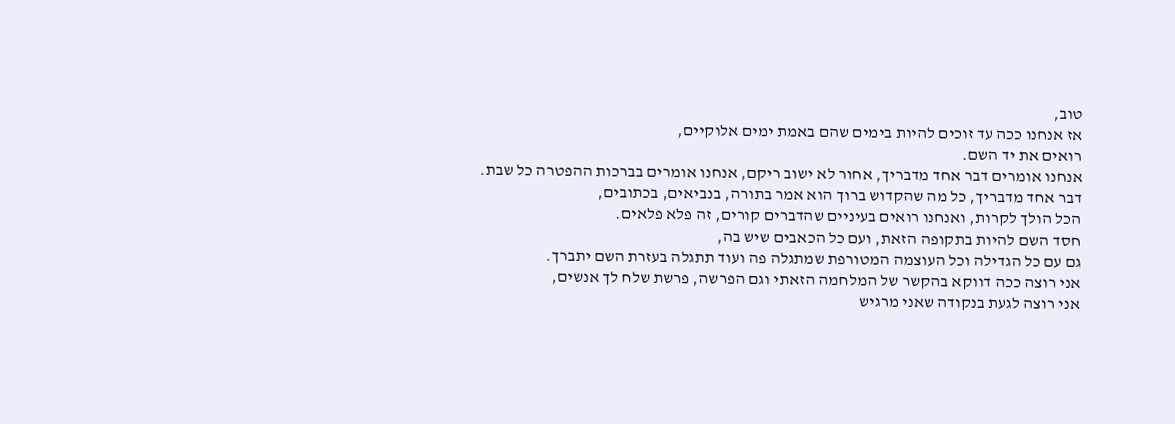טוב,
אז אנחנו ככה עד זוכים להיות בימים שהם באמת ימים אלוקיים,
רואים את יד השם.
אנחנו אומרים דבר אחד מדבריך, אחור לא ישוב ריקם, אנחנו אומרים בברכות ההפטרה כל שבת.
דבר אחד מדבריך, כל מה שהקדוש ברוך הוא אמר בתורה, בנביאים, בכתובים,
הכל הולך לקרות, ואנחנו רואים בעיניים שהדברים קורים, זה פלא פלאים.
חסד השם להיות בתקופה הזאת, ועם כל הכאבים שיש בה,
גם עם כל הגדילה וכל העוצמה המטורפת שמתגלה פה ועוד תתגלה בעזרת השם יתברך.
אני רוצה ככה דווקא בהקשר של המלחמה הזאתי וגם הפרשה, פרשת שלח לך אנשים,
אני רוצה לגעת בנקודה שאני מרגיש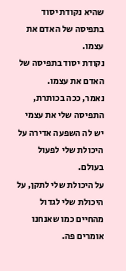שהיא נקודת יסוד בתפיסה של האדם את עצמו.
נקודת יסוד בתפיסה של האדם את עצמו.
נאמר, ככה בכותרת,
התפיסה שלי את עצמי יש לה השפעה אדירה על היכולת שלי לפעול בעולם.
על היכולת שלי לתקן, על היכולת שלי לגדול מהחיים כמו שאנחנו אומרים פה.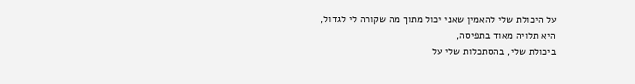על היכולת שלי להאמין שאני יכול מתוך מה שקורה לי לגדול,
היא תלויה מאוד בתפיסה,
ביכולת שלי, בהסתכלות שלי על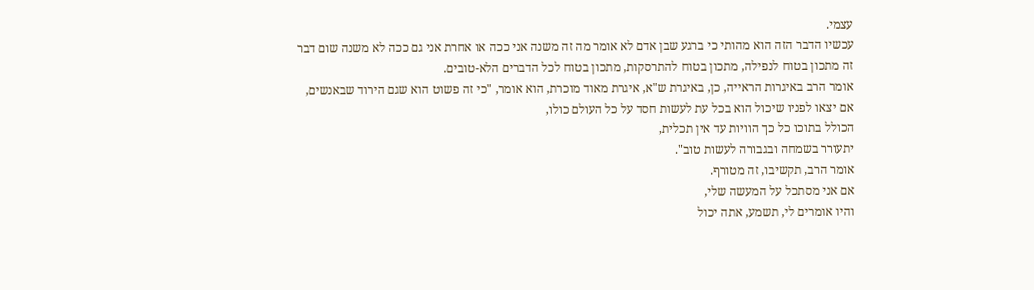עצמי.
עכשיו הדבר הזה הוא מהותי כי ברגע שבן אדם לא אומר מה זה משנה אני ככה או אחרת אני גם ככה לא משנה שום דבר
זה מתכון בטוח לנפילה, מתכון בטוח להתרסקות, מתכון בטוח לכל הדברים הלא-טובים.
אומר הרב באיגרות הראייה, כן, באיגרת ש"א, איגרת מאוד מוכרת, הוא אומר, "כי זה פשוט הוא שגם הירוד שבאנשים,
אם יצאו לפניו שיכול הוא בכל עת לעשות חסד על כל העולם כולו,
הכולל בתוכו כל כך הוויות עד אין תכלית,
יתעורר בשמחה ובגבורה לעשות טוב".
אומר הרב, תקשיבו, זה מטורף.
אם אני מסתכל על המעשה שלי,
והיו אומרים לי, תשמע, אתה יכול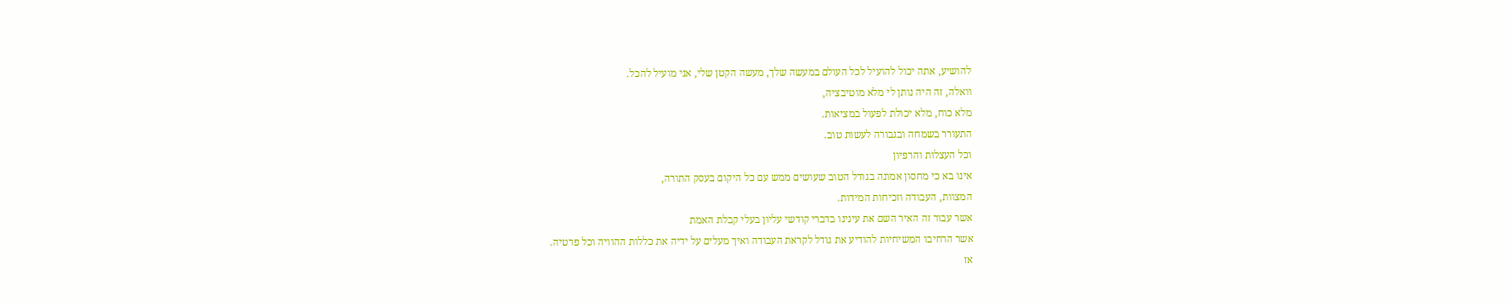להושיע, אתה יכול להועיל לכל העולם במעשה שלך, מעשה הקטן שלי, אני מועיל להכל.
וואלה, זה היה נותן לי מלא מוטיבציה,
מלא כוח, מלא יכולת לפעול במציאות.
התעורר בשמחה ובגבורה לעשות טוב.
וכל העצלות והרפיון
אינו בא כי מחסון אמונה בגודל הטוב שעושים ממש עם כל היקום בעסק התורה,
המצוות, העבודה וזכיחות המידות.
אשר עבור זה האיר השם את עינינו בדברי קודשי עליון בעלי קבלת האמת
אשר הרחיבו המשיחיות להודיע את גודל לקראת העבודה ואיך מעלים על ידיה את כללות ההוויה וכל פרטיה.
אז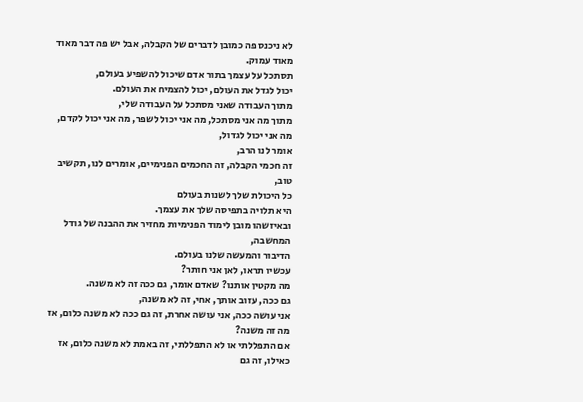לא ניכנס פה כמובן לדברים של הקבלה, אבל יש פה דבר מאוד מאוד עמוק.
תסתכל על עצמך בתור אדם שיכול להשפיע בעולם,
יכול לגדל את העולם, יכול להצמיח את העולם.
מתוך העבודה שאני מסתכל על העבודה שלי,
מתוך מה אני מסתכל, מה אני יכול לשפר, מה אני יכול לקדם, מה אני יכול לגדול,
אומר לנו הרב,
זה חכמי הקבלה, זה החכמים הפנימיים, אומרים לנו, תקשיב טוב,
כל היכולת שלך לשנות בעולם
היא תלויה בתפיסה שלך את עצמך.
ובאיזשהו מובן לימוד הפנימיות מחזיר את ההבנה של גודל המחשבה,
הדיבור והמעשה שלנו בעולם.
עכשיו תראו, לאן אני חותר?
מה מקטין אותנו? שאדם אומר, גם ככה זה לא משנה.
גם ככה, עזוב אותך, אחי, זה לא משנה,
אני עושה ככה, אני עושה אחרת, זה גם ככה לא משנה כלום, אז מה זה משנה?
אם התפללתי או לא התפללתי, זה באמת לא משנה כלום, אז כאילו, זה גם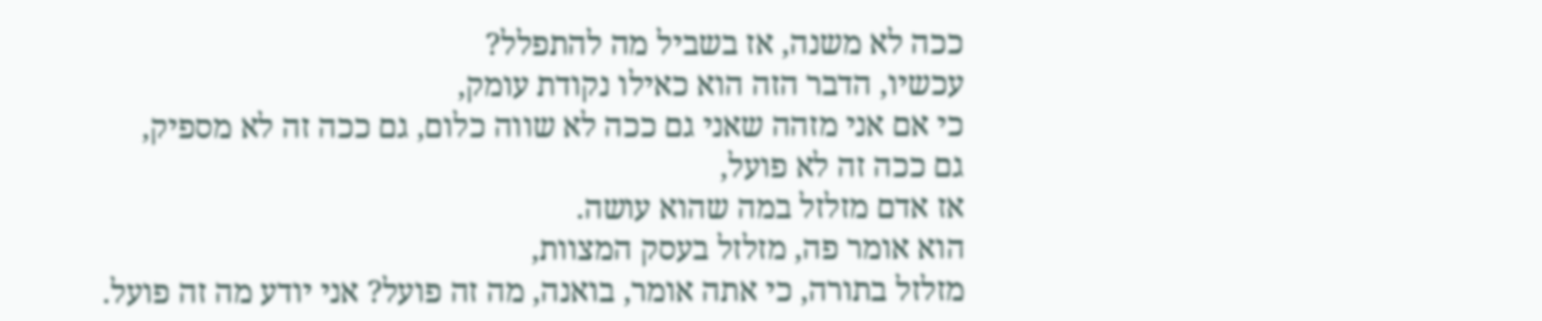ככה לא משנה, אז בשביל מה להתפלל?
עכשיו, הדבר הזה הוא כאילו נקודת עומק,
כי אם אני מזהה שאני גם ככה לא שווה כלום, גם ככה זה לא מספיק,
גם ככה זה לא פועל,
אז אדם מזלזל במה שהוא עושה.
הוא אומר פה, מזלזל בעסק המצוות,
מזלזל בתורה, כי אתה אומר, בואנה, מה זה פועל? אני יודע מה זה פועל.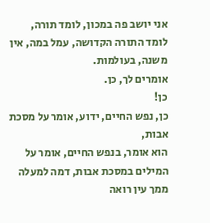אני יושב פה במכון, לומד תורה,
לומד התורה הקדושה, עמל במה, אין משנה, בעולמות.
אומרים לך, כן.
כן!
כן, נפש החיים, ידוע, אומר על מסכת אבות,
הוא אומר, בנפש החיים, אומר על המילים במסכת אבות, דמה למעלה ממך עין רואה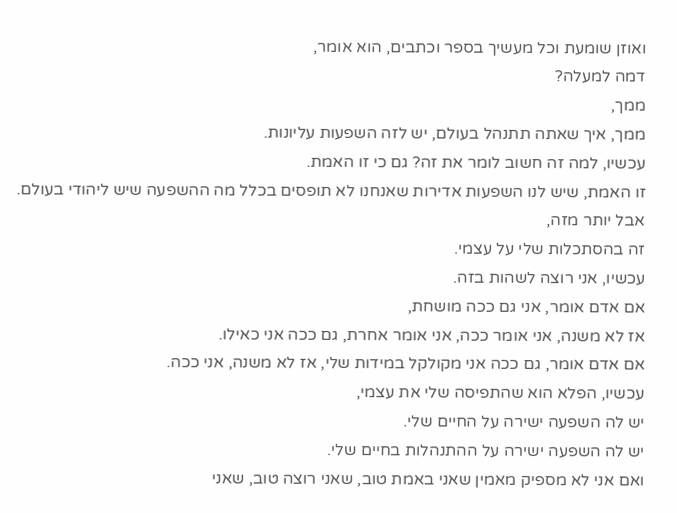ואוזן שומעת וכל מעשיך בספר וכתבים, הוא אומר,
דמה למעלה?
ממך,
ממך, איך שאתה תתנהל בעולם, יש לזה השפעות עליונות.
עכשיו, למה זה חשוב לומר את זה? גם כי זו האמת.
זו האמת, שיש לנו השפעות אדירות שאנחנו לא תופסים בכלל מה ההשפעה שיש ליהודי בעולם.
אבל יותר מזה,
זה בהסתכלות שלי על עצמי.
עכשיו, אני רוצה לשהות בזה.
אם אדם אומר, אני גם ככה מושחת,
אז לא משנה, אני אומר ככה, אני אומר אחרת, גם ככה אני כאילו.
אם אדם אומר, גם ככה אני מקולקל במידות שלי, אז לא משנה, אני ככה.
עכשיו, הפלא הוא שהתפיסה שלי את עצמי,
יש לה השפעה ישירה על החיים שלי.
יש לה השפעה ישירה על ההתנהלות בחיים שלי.
ואם אני לא מספיק מאמין שאני באמת טוב, שאני רוצה טוב, שאני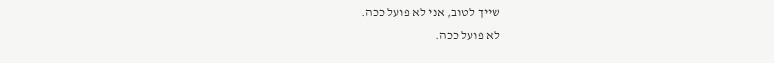שייך לטוב, אני לא פועל ככה.
לא פועל ככה.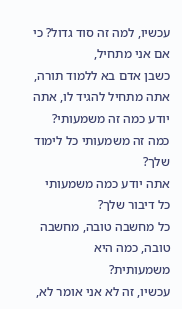עכשיו, למה זה סוד גדול? כי אם אני מתחיל,
כשבן אדם בא ללמוד תורה,
אתה מתחיל להגיד לו, אתה יודע כמה זה משמעותי?
כמה זה משמעותי כל לימוד שלך?
אתה יודע כמה משמעותי כל דיבור שלך?
כל מחשבה טובה, מחשבה טובה, כמה היא משמעותית?
עכשיו, זה לא אני אומר לא,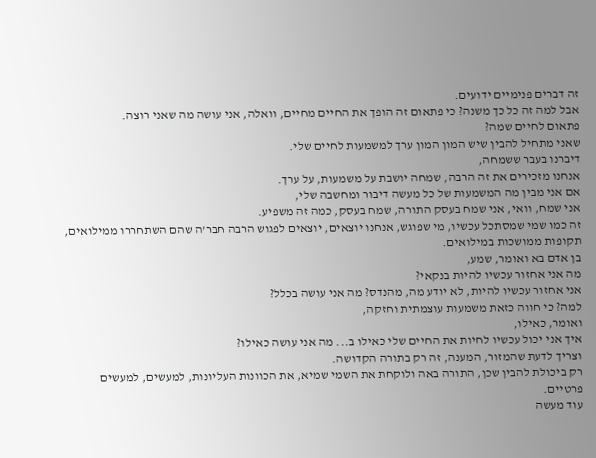זה דברים פנימיים ידועים.
אבל למה זה כל כך משנה? כי פתאום זה הופך את החיים מחיים, וואלה, אני עושה מה שאני רוצה.
פתאום לחיים שמה?
שאני מתחיל להבין שיש המון המון ערך למשמעות לחיים שלי.
דיברנו בעבר ששמחה,
אנחנו מזכירים את זה הרבה, שמחה יושבת על משמעות, על ערך.
אם אני מבין מה המשמעות של כל מעשה דיבור ומחשבה שלי,
אני שמח, וואי, אני שמח בעסק התורה, שמח בעסק, כמה זה משפיע.
זה כמו שמי שמסתכל עכשיו, מי שפוגש, אנחנו יוצאים, יוצאים לפגוש הרבה חבר'ה שהם השתחררו ממילואים,
תקופות ממושכות במילואים.
בן אדם בא ואומר, שמע,
מה אני אחזור עכשיו להיות בנקאי?
אני אחזור עכשיו להיות, לא יודע מה, מהנדס? מה אני עושה בכלל?
למה? כי חווה כזאת משמעות עוצמתית וחזקה,
ואומר, כאילו,
איך אני יכול עכשיו לחיות את החיים שלי כאילו ב... מה אני עושה כאילו?
וצריך לדעת שהמזור, המענה, זה רק בתורה הקדושה.
רק ביכולת להבין שכן, התורה באה ולוקחת את השמי שמיא, את הכוונות העליונות, למעשים, למעשים פרטיים.
עוד מעשה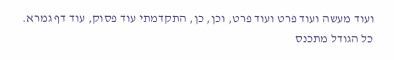ועוד מעשה ועוד פרט ועוד פרט, וכן, כן, התקדמתי עוד פסוק, עוד דף גמרא.
כל הגודל מתכנס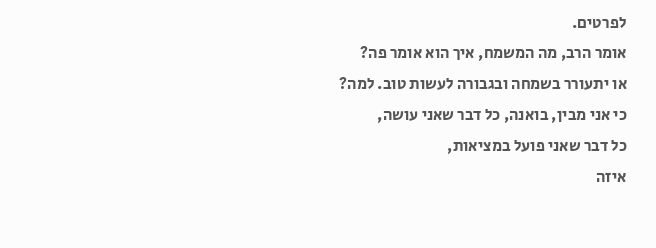לפרטים.
אומר הרב, מה המשמח, איך הוא אומר פה?
או יתעורר בשמחה ובגבורה לעשות טוב. למה?
כי אני מבין, בואנה, כל דבר שאני עושה,
כל דבר שאני פועל במציאות,
איזה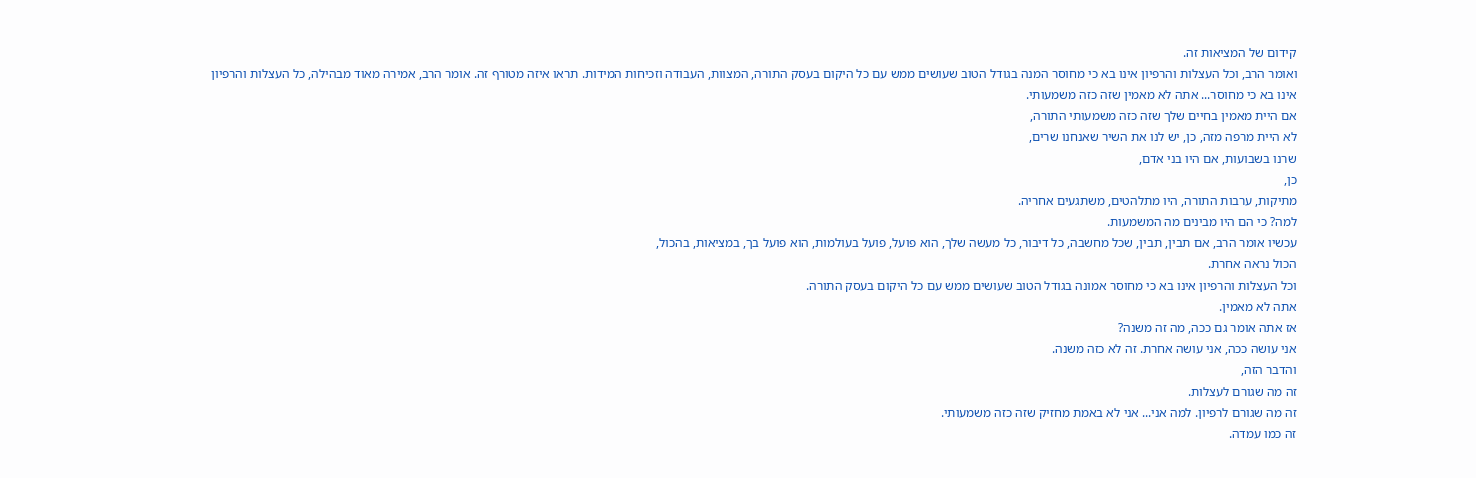קידום של המציאות זה.
ואומר הרב, וכל העצלות והרפיון אינו בא כי מחוסר המנה בגודל הטוב שעושים ממש עם כל היקום בעסק התורה, המצוות, העבודה וזכיחות המידות. תראו איזה מטורף זה. אומר הרב, אמירה מאוד מבהילה, כל העצלות והרפיון
אינו בא כי מחוסר... אתה לא מאמין שזה כזה משמעותי.
אם היית מאמין בחיים שלך שזה כזה משמעותי התורה,
לא היית מרפה מזה, כן, יש לנו את השיר שאנחנו שרים,
שרנו בשבועות, אם היו בני אדם,
כן,
מתיקות, ערבות התורה, היו מתלהטים, משתגעים אחריה.
למה? כי הם היו מבינים מה המשמעות.
עכשיו אומר הרב, אם תבין, תבין, שכל מחשבה, כל דיבור, כל מעשה שלך, הוא פועל, פועל בעולמות, הוא פועל בך, במציאות, בהכול,
הכול נראה אחרת.
וכל העצלות והרפיון אינו בא כי מחוסר אמונה בגודל הטוב שעושים ממש עם כל היקום בעסק התורה.
אתה לא מאמין.
אז אתה אומר גם ככה, מה זה משנה?
אני עושה ככה, אני עושה אחרת. זה לא כזה משנה.
והדבר הזה,
זה מה שגורם לעצלות.
זה מה שגורם לרפיון. למה אני... אני לא באמת מחזיק שזה כזה משמעותי.
זה כמו עמדה.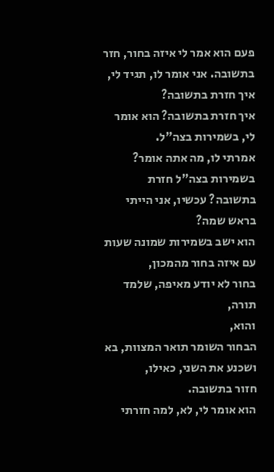פעם הוא אמר לי איזה בחור, חזר בתשובה. אני אומר לו, תגיד לי, איך חזרת בתשובה?
איך חזרת בתשובה? הוא אומר לי, בשמירות בצה"ל.
אמרתי לו, מה אתה אומר? בשמירות בצה"ל חזרת בתשובה? עכשיו, אני הייתי בראש שמה?
הוא ישב בשמירות שמונה שעות עם איזה בחור מהמכון,
בחור לא יודע מאיפה, שלמד תורה,
והוא,
הבחור השומר תואר המצוות, בא ושכנע את השני, כאילו,
חזור בתשובה.
הוא אומר לי, לא, למה חזרתי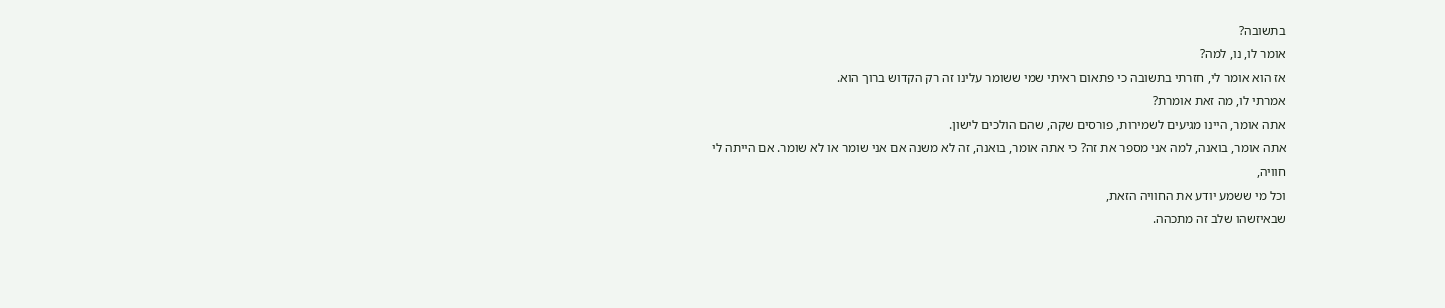בתשובה?
אומר לו, נו, למה?
אז הוא אומר לי, חזרתי בתשובה כי פתאום ראיתי שמי ששומר עלינו זה רק הקדוש ברוך הוא.
אמרתי לו, מה זאת אומרת?
אתה אומר, היינו מגיעים לשמירות, פורסים שקה, שהם הולכים לישון.
אתה אומר, בואנה, למה אני מספר את זה? כי אתה אומר, בואנה, זה לא משנה אם אני שומר או לא שומר. אם הייתה לי חוויה,
וכל מי ששמע יודע את החוויה הזאת,
שבאיזשהו שלב זה מתכהה.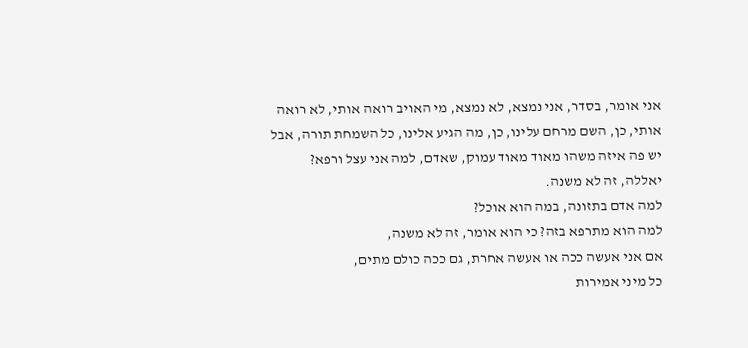אני אומר, בסדר, אני נמצא, לא נמצא, מי האויב רואה אותי, לא רואה אותי, כן, השם מרחם עלינו, כן, מה הגיע אלינו, כל השמחת תורה, אבל
יש פה איזה משהו מאוד מאוד עמוק, שאדם, למה אני עצל ורפא?
יאללה, זה לא משנה.
למה אדם בתזונה, במה הוא אוכל?
למה הוא מתרפא בזה? כי הוא אומר, זה לא משנה,
אם אני אעשה ככה או אעשה אחרת, גם ככה כולם מתים,
כל מיני אמירות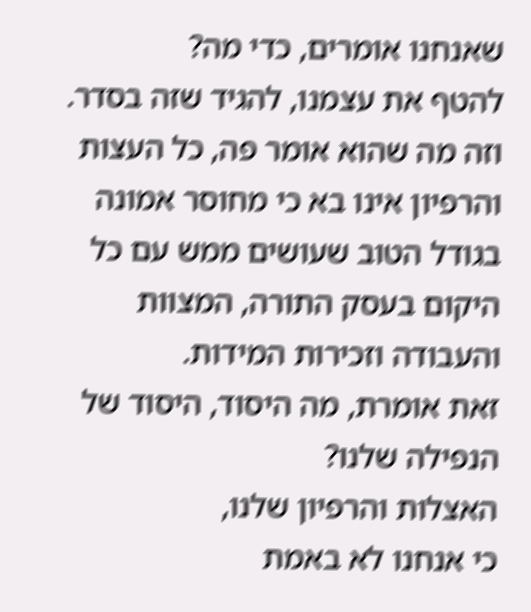שאנחנו אומרים, כדי מה?
להטף את עצמנו, להגיד שזה בסדר.
וזה מה שהוא אומר פה, כל העצות והרפיון אינו בא כי מחוסר אמונה בגודל הטוב שעושים ממש עם כל היקום בעסק התורה, המצוות והעבודה וזכירות המידות.
זאת אומרת, מה היסוד, היסוד של הנפילה שלנו?
האצלות והרפיון שלנו,
כי אנחנו לא באמת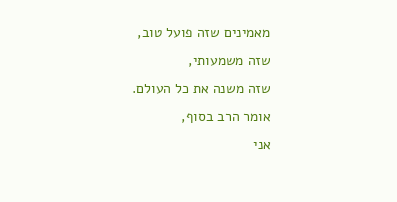מאמינים שזה פועל טוב,
שזה משמעותי,
שזה משנה את כל העולם.
אומר הרב בסוף,
אני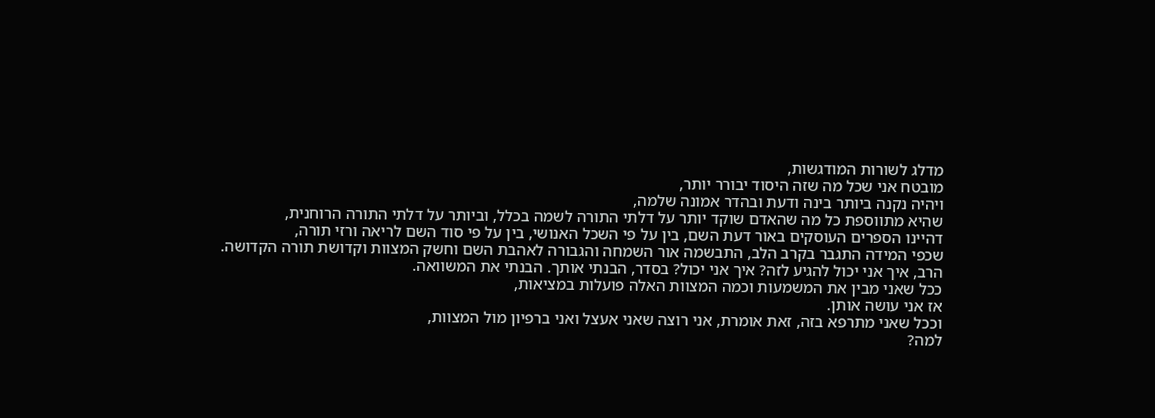מדלג לשורות המודגשות,
מובטח אני שכל מה שזה היסוד יבורר יותר,
ויהיה נקנה ביותר בינה ודעת ובהדר אמונה שלמה,
שהיא מתווספת כל מה שהאדם שוקד יותר על דלתי התורה לשמה בכלל, וביותר על דלתי התורה הרוחנית,
דהיינו הספרים העוסקים באור דעת השם, בין על פי השכל האנושי, בין על פי סוד השם לריאה ורזי תורה,
שכפי המידה התגבר בקרב הלב, התבשמה אור השמחה והגבורה לאהבת השם וחשק המצוות וקדושת תורה הקדושה.
הרב, איך אני יכול להגיע לזה? איך אני יכול? בסדר, הבנתי אותך. הבנתי את המשוואה.
ככל שאני מבין את המשמעות וכמה המצוות האלה פועלות במציאות,
אז אני עושה אותן.
וככל שאני מתרפא בזה, זאת אומרת, אני רוצה שאני אעצל ואני ברפיון מול המצוות,
למה?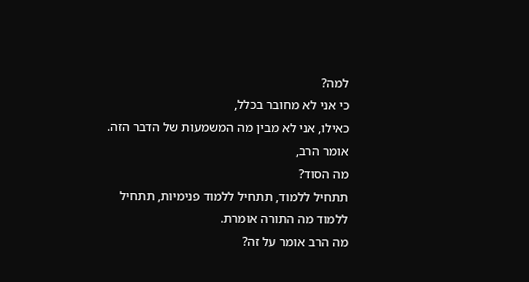למה?
כי אני לא מחובר בכלל,
כאילו, אני לא מבין מה המשמעות של הדבר הזה.
אומר הרב,
מה הסוד?
תתחיל ללמוד, תתחיל ללמוד פנימיות, תתחיל ללמוד מה התורה אומרת.
מה הרב אומר על זה?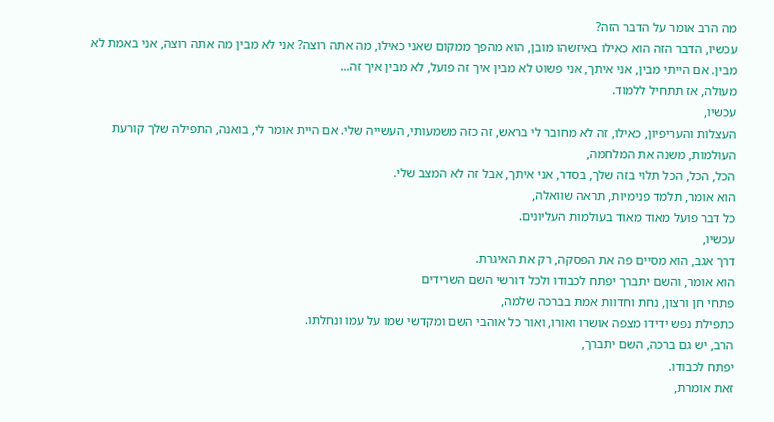מה הרב אומר על הדבר הזה?
עכשיו, הדבר הזה הוא כאילו באיזשהו מובן, הוא מהפך ממקום שאני כאילו, מה אתה רוצה? אני לא מבין מה אתה רוצה, אני באמת לא מבין. אם הייתי מבין, אני איתך, אני פשוט לא מבין איך זה פועל, לא מבין איך זה...
מעולה, אז תתחיל ללמוד.
עכשיו,
העצלות והעריפיון, כאילו, זה לא מחובר לי בראש, זה כזה משמעותי, העשייה שלי. אם היית אומר לי, בואנה, התפילה שלך קורעת העולמות, משנה את המלחמה,
הכל, הכל, הכל תלוי בזה שלך, בסדר, אני איתך, אבל זה לא המצב שלי.
הוא אומר, תלמד פנימיות, תראה שוואלה,
כל דבר פועל מאוד מאוד בעולמות העליונים.
עכשיו,
דרך אגב, הוא מסיים פה את הפסקה, רק את האיגרת.
הוא אומר, והשם יתברך יפתח לכבודו ולכל דורשי השם השרידים
פתחי חן ורצון, נחת וחדוות אמת בברכה שלמה,
כתפילת נפש ידידו מצפה אושרו ואורו, ואור כל אוהבי השם ומקדשי שמו על עמו ונחלתו.
הרב, יש גם ברכה, השם יתברך,
יפתח לכבודו.
זאת אומרת,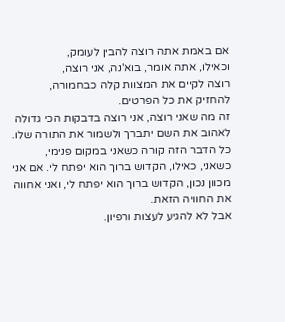אם באמת אתה רוצה להבין לעומק,
וכאילו, אתה אומר, בוא'נה, אני רוצה,
רוצה לקיים את המצוות קלה כבחמורה,
להחזיק את כל הפרטים.
זה מה שאני רוצה, אני רוצה בדבקות הכי גדולה לאהוב את השם יתברך ולשמור את התורה שלו.
כל הדבר הזה קורה כשאני במקום פנימי,
כשאני, כאילו, הקדוש ברוך הוא יפתח לי. אם אני מכוון נכון, הקדוש ברוך הוא יפתח לי, ואני אחווה את החוויה הזאת.
אבל לא להגיע לעצות ורפיון.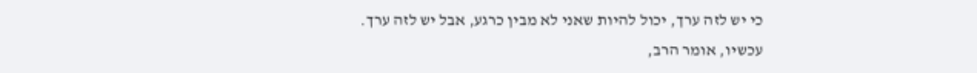כי יש לזה ערך, יכול להיות שאני לא מבין כרגע, אבל יש לזה ערך.
עכשיו, אומר הרב,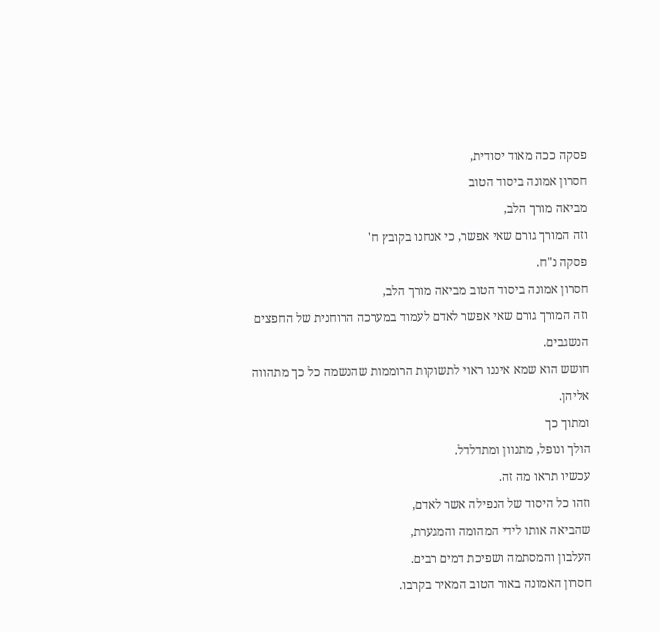פסקה ככה מאוד יסודית,
חסרון אמונה ביסוד הטוב
מביאה מורך הלב,
וזה המורך גורם שאי אפשר, כי אנחנו בקובץ ח'
פסקה נ"ח.
חסרון אמונה ביסוד הטוב מביאה מורך הלב,
וזה המורך גורם שאי אפשר לאדם לעמוד במערכה הרוחנית של החפצים הנשגבים.
חושש הוא שמא איננו ראוי לתשוקות הרוממות שהנשמה כל כך מתהווה אליהן.
ומתוך כך
הולך ונופל, מתנוון ומתדלדל.
עכשיו תראו מה זה.
וזהו כל היסוד של הנפילה אשר לאדם,
שהביאה אותו לידי המהומה והמגערת,
העלבון והמסתמה ושפיכת דמים רבים.
חסרון האמונה באור הטוב המאיר בקרבו.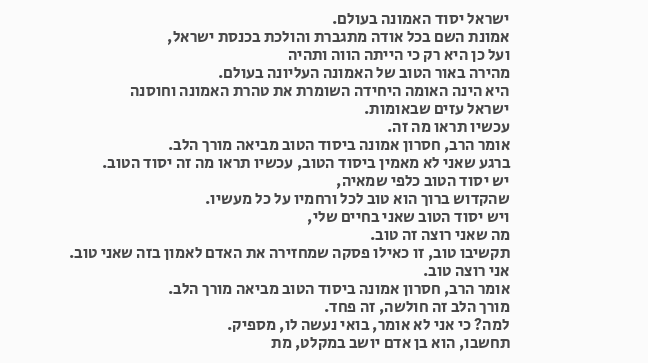ישראל יסוד האמונה בעולם.
אמונת השם בכל אודה מתגברת והולכת בכנסת ישראל,
ועל כן היא רק כי הייתה הווה ותהיה
מהירה באור הטוב של האמונה העליונה בעולם.
היא הינה האומה היחידה השומרת את טהרת האמונה וחוסנה
ישראל עזים שבאומות.
עכשיו תראו מה זה.
אומר הרב, חסרון אמונה ביסוד הטוב מביאה מורך הלב.
ברגע שאני לא מאמין ביסוד הטוב, עכשיו תראו מה זה יסוד הטוב.
יש יסוד הטוב כלפי שמאיה,
שהקדוש ברוך הוא טוב לכל ורחמיו על כל מעשיו.
ויש יסוד הטוב שאני בחיים שלי,
מה שאני רוצה זה טוב.
תקשיבו טוב, זו כאילו פסקה שמחזירה את האדם לאמון בזה שאני טוב.
אני רוצה טוב.
אומר הרב, חסרון אמונה ביסוד הטוב מביאה מורך הלב.
מורך הלב זה חולשה, זה פחד.
למה? כי אני לא אומר, בואי נעשה לו, מספיק.
תחשבו, הוא בן אדם יושב במקלט, מת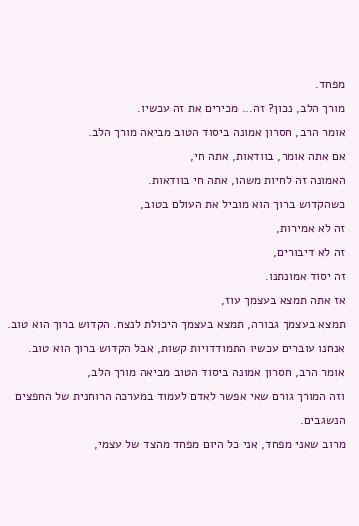מפחד.
מורך הלב, נכון? זה... מכירים את זה עכשיו.
אומר הרב, חסרון אמונה ביסוד הטוב מביאה מורך הלב.
אם אתה אומר, בוודאות, אתה חי,
האמונה זה לחיות משהו, אתה חי בוודאות.
כשהקדוש ברוך הוא מוביל את העולם בטוב,
זה לא אמירות,
זה לא דיבורים,
זה יסוד אמונתנו.
אז אתה תמצא בעצמך עוז,
תמצא בעצמך גבורה, תמצא בעצמך היכולת לנצח. הקדוש ברוך הוא טוב.
אנחנו עוברים עכשיו התמודדויות קשות, אבל הקדוש ברוך הוא טוב.
אומר הרב, חסרון אמונה ביסוד הטוב מביאה מורך הלב,
וזה המורך גורם שאי אפשר לאדם לעמוד במערכה הרוחנית של החפצים הנשגבים.
מרוב שאני מפחד, אני כל היום מפחד מהצד של עצמי,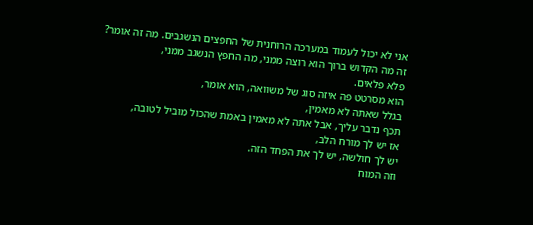אני לא יכול לעמוד במערכה הרוחנית של החפצים הנשגבים. מה זה אומר?
זה מה הקדוש ברוך הוא רוצה ממני, מה החפץ הנשגב ממני,
פלא פלאים.
הוא מסרטט פה איזה סוג של משוואה, הוא אומר,
בגלל שאתה לא מאמין,
תכף נדבר עליך, אבל אתה לא מאמין באמת שהכול מוביל לטובה,
אז יש לך מורח הלב,
יש לך חולשה, יש לך את הפחד הזה.
וזה המוח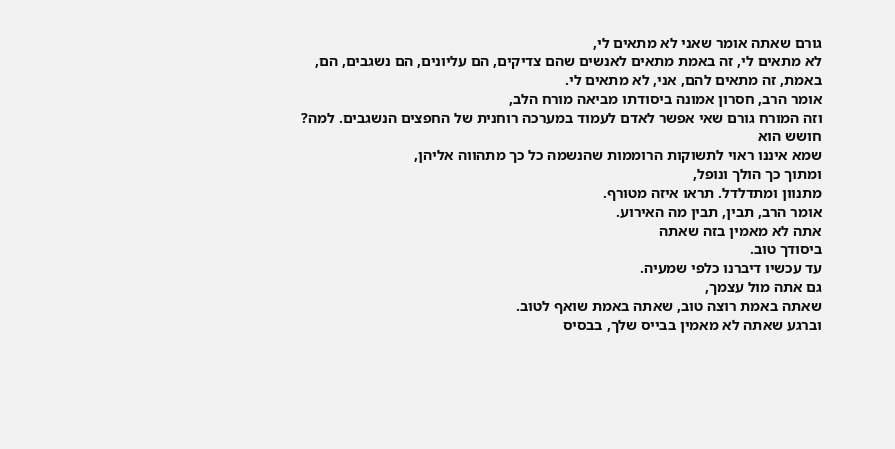גורם שאתה אומר שאני לא מתאים לי,
לא מתאים לי, זה באמת מתאים לאנשים שהם צדיקים, הם עליונים, הם נשגבים, הם, באמת, זה מתאים להם, אני, לא מתאים לי.
אומר הרב, חסרון אמונה ביסודתו מביאה מורח הלב,
וזה המורח גורם שאי אפשר לאדם לעמוד במערכה רוחנית של החפצים הנשגבים. למה?
חושש הוא
שמא איננו ראוי לתשוקות הרוממות שהנשמה כל כך מתהווה אליהן,
ומתוך כך הולך ונופל,
מתנוון ומתדלדל. תראו איזה מטורף.
אומר הרב, תבין, תבין מה האירוע.
אתה לא מאמין בזה שאתה
ביסודך טוב.
עד עכשיו דיברנו כלפי שמעיה.
גם אתה מול עצמך,
שאתה באמת רוצה טוב, שאתה באמת שואף לטוב.
וברגע שאתה לא מאמין בבייס שלך, בבסיס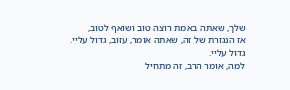שלך, שאתה באמת רוצה טוב ושואף לטוב,
אז הנגזרת של זה, שאתה אומר, עזוב, גדול עליי.
גדול עליי.
למה, אומר הרב, זה מתחיל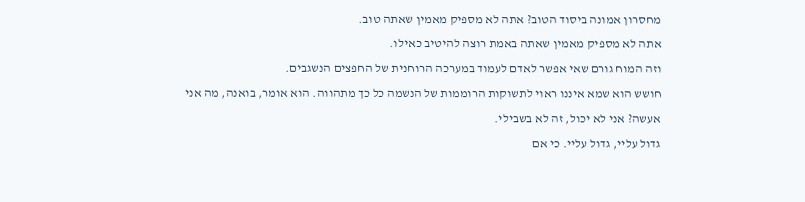מחסרון אמונה ביסוד הטוב? אתה לא מספיק מאמין שאתה טוב.
אתה לא מספיק מאמין שאתה באמת רוצה להיטיב כאילו.
וזה המוח גורם שאי אפשר לאדם לעמוד במערכה הרוחנית של החפצים הנשגבים.
חושש הוא שמא איננו ראוי לתשוקות הרוממות של הנשמה כל כך מתהווה. הוא אומר, בואנה, מה אני אעשה? אני לא יכול, זה לא בשבילי.
גדול עליי, גדול עליי. כי אם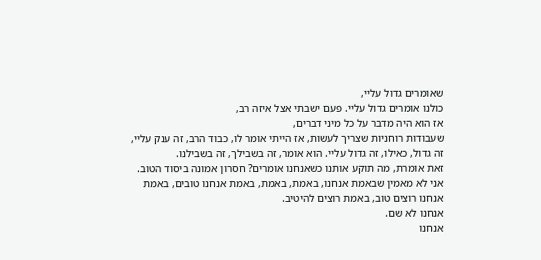שאומרים גדול עליי,
כולנו אומרים גדול עליי. פעם ישבתי אצל איזה רב,
אז הוא היה מדבר על כל מיני דברים,
שעבודות רוחניות שצריך לעשות, אז הייתי אומר לו, כבוד הרב, זה ענק עליי, זה גדול, כאילו, זה גדול עליי. הוא אומר, זה בשבילך, זה בשבילנו.
זאת אומרת, מה תוקע אותנו כשאנחנו אומרים? חסרון אמונה ביסוד הטוב. אני לא מאמין שבאמת אנחנו, באמת, באמת, באמת אנחנו טובים, באמת אנחנו רוצים טוב, באמת רוצים להיטיב.
אנחנו לא שם.
אנחנו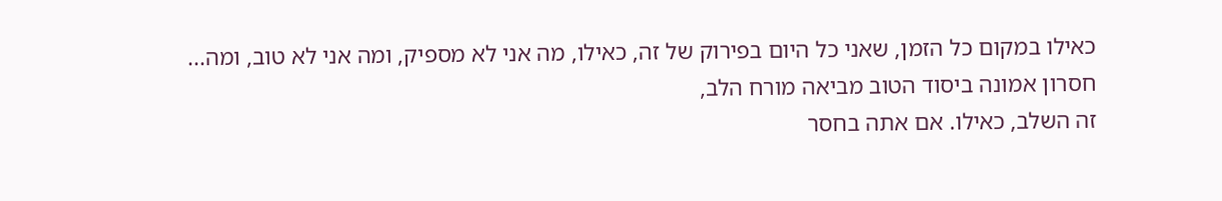כאילו במקום כל הזמן, שאני כל היום בפירוק של זה, כאילו, מה אני לא מספיק, ומה אני לא טוב, ומה...
חסרון אמונה ביסוד הטוב מביאה מורח הלב,
זה השלב, כאילו. אם אתה בחסר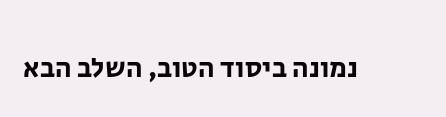נמונה ביסוד הטוב, השלב הבא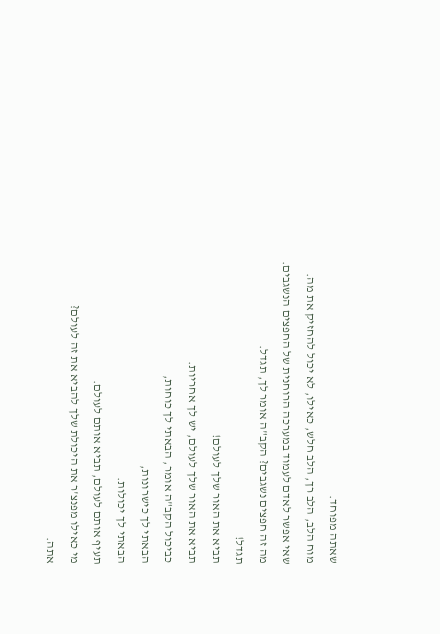שאתה מפוחד.
מוח הלב, הלב רך, הלב חלש, כאילו, לא יכול להחזיק את מה.
שאי אפשר לאדם לעמוד במערכה הרוחנית של החפצים הנשגבים.
מה זה חפצים נשגבים? הקב"ה אומר לך, תגדל.
תגדל!
תביא את האור שלך לעולם!
תביא את האור שלך לעולם, יש לך אחריות.
כביכול הקב"ה אומר, הבאתי לך כוחות,
הבאתי לך כישרונות,
הבאתי לך יכולות.
תעיף אותם לעולם, תביא אותם לעולם.
מי כאילו מפנצ'ר את היכולת שלך להביא את זה לעולם?
אתה.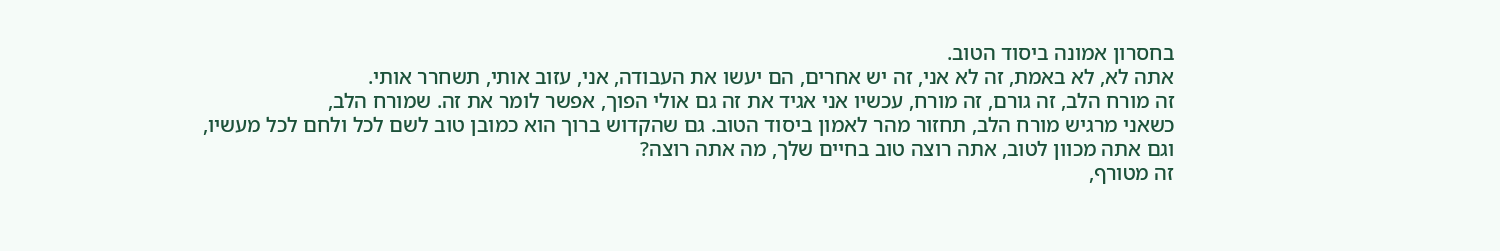בחסרון אמונה ביסוד הטוב.
אתה לא, לא באמת, זה לא אני, זה יש אחרים, הם יעשו את העבודה, אני, עזוב אותי, תשחרר אותי.
זה מורח הלב, זה גורם, זה מורח, עכשיו אני אגיד את זה גם אולי הפוך, אפשר לומר את זה. שמורח הלב,
כשאני מרגיש מורח הלב, תחזור מהר לאמון ביסוד הטוב. גם שהקדוש ברוך הוא כמובן טוב לשם לכל ולחם לכל מעשיו,
וגם אתה מכוון לטוב, אתה רוצה טוב בחיים שלך, מה אתה רוצה?
זה מטורף,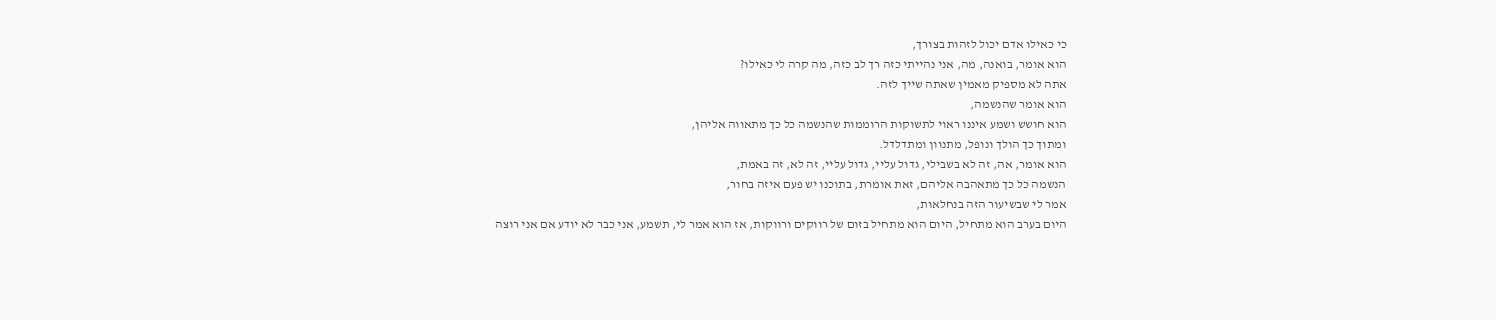כי כאילו אדם יכול לזהות בצורך,
הוא אומר, בואנה, מה, אני נהייתי כזה רך לב כזה, מה קרה לי כאילו?
אתה לא מספיק מאמין שאתה שייך לזה.
הוא אומר שהנשמה,
הוא חושש ושמע איננו ראוי לתשוקות הרוממות שהנשמה כל כך מתאווה אליהן,
ומתוך כך הולך ונופל, מתנוון ומתדלדל.
הוא אומר, אה, זה לא בשבילי, גדול עליי, גדול עליי, זה לא, זה באמת,
הנשמה כל כך מתאהבה אליהם, זאת אומרת, בתוכנו יש פעם איזה בחור,
אמר לי שבשיעור הזה בנחלאות,
היום בערב הוא מתחיל, היום הוא מתחיל בזום של רווקים ורווקות, אז הוא אמר לי, תשמע, אני כבר לא יודע אם אני רוצה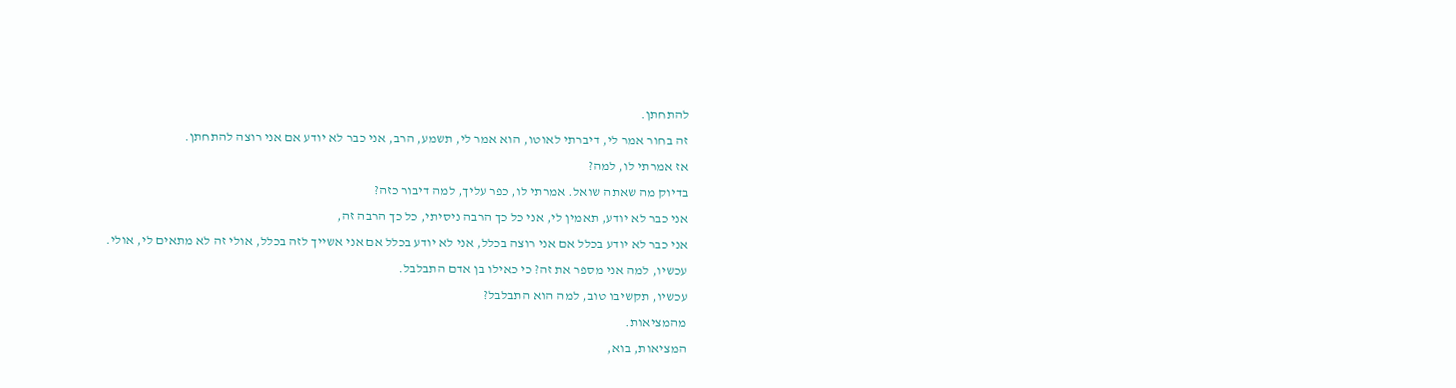להתחתן.
זה בחור אמר לי, דיברתי לאוטו, הוא אמר לי, תשמע, הרב, אני כבר לא יודע אם אני רוצה להתחתן.
אז אמרתי לו, למה?
בדיוק מה שאתה שואל. אמרתי לו, כפר עליך, למה דיבור כזה?
אני כבר לא יודע, תאמין לי, אני כל כך הרבה ניסיתי, כל כך הרבה זה,
אני כבר לא יודע בכלל אם אני רוצה בכלל, אני לא יודע בכלל אם אני אשייך לזה בכלל, אולי זה לא מתאים לי, אולי.
עכשיו, למה אני מספר את זה? כי כאילו בן אדם התבלבל.
עכשיו, תקשיבו טוב, למה הוא התבלבל?
מהמציאות.
המציאות, בוא,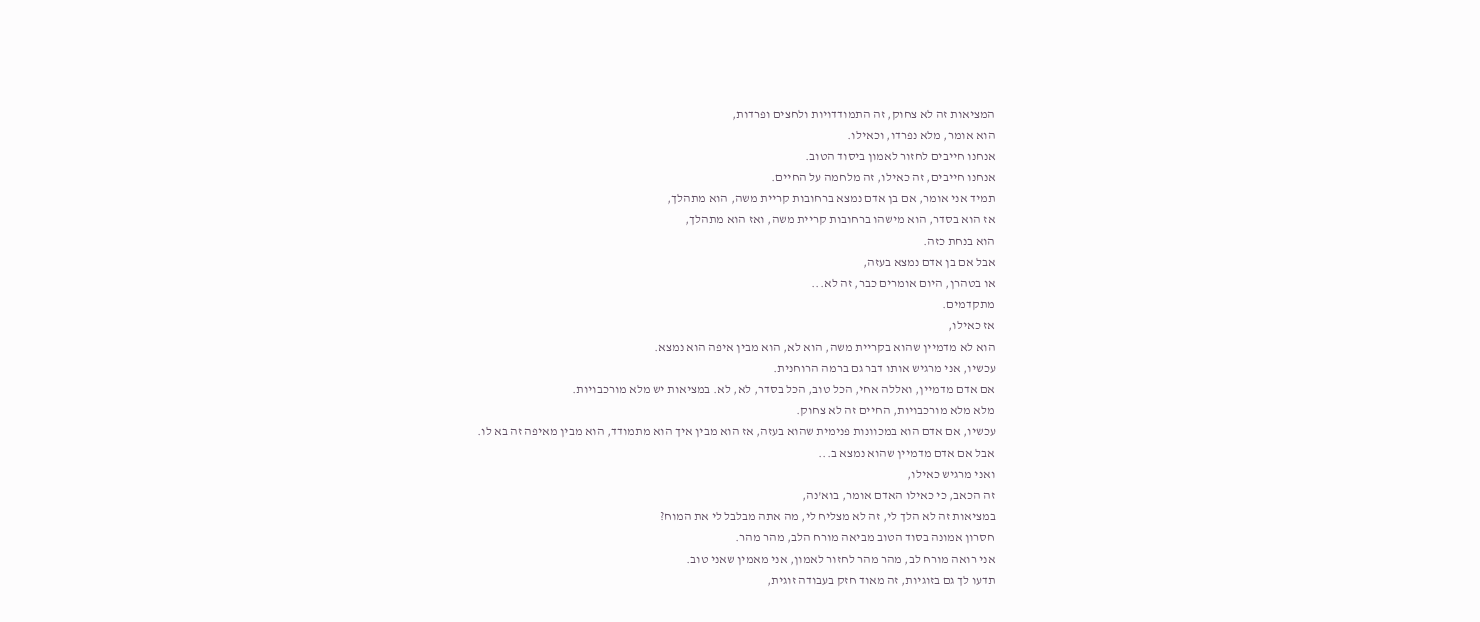המציאות זה לא צחוק, זה התמודדויות ולחצים ופרדות,
הוא אומר, מלא נפרדו, וכאילו.
אנחנו חייבים לחזור לאמון ביסוד הטוב.
אנחנו חייבים, זה כאילו, זה מלחמה על החיים.
תמיד אני אומר, אם בן אדם נמצא ברחובות קריית משה, הוא מתהלך,
אז הוא בסדר, הוא מישהו ברחובות קריית משה, ואז הוא מתהלך,
הוא בנחת כזה.
אבל אם בן אדם נמצא בעזה,
או בטהרן, היום אומרים כבר, זה לא...
מתקדמים.
אז כאילו,
הוא לא מדמיין שהוא בקריית משה, הוא לא, הוא מבין איפה הוא נמצא.
עכשיו, אני מרגיש אותו דבר גם ברמה הרוחנית.
אם אדם מדמיין, ואללה אחי, הכל טוב, הכל בסדר, לא, לא. במציאות יש מלא מורכבויות.
מלא מלא מורכבויות, החיים זה לא צחוק.
עכשיו, אם אדם הוא במכוונות פנימית שהוא בעזה, אז הוא מבין איך הוא מתמודד, הוא מבין מאיפה זה בא לו.
אבל אם אדם מדמיין שהוא נמצא ב...
ואני מרגיש כאילו,
זה הכאב, כי כאילו האדם אומר, בוא'נה,
במציאות זה לא הלך לי, זה לא מצליח לי, מה אתה מבלבל לי את המוח?
חסרון אמונה בסוד הטוב מביאה מורח הלב, מהר מהר.
אני רואה מורח לב, מהר מהר לחזור לאמון, אני מאמין שאני טוב.
תדעו לך גם בזוגיות, זה מאוד חזק בעבודה זוגית,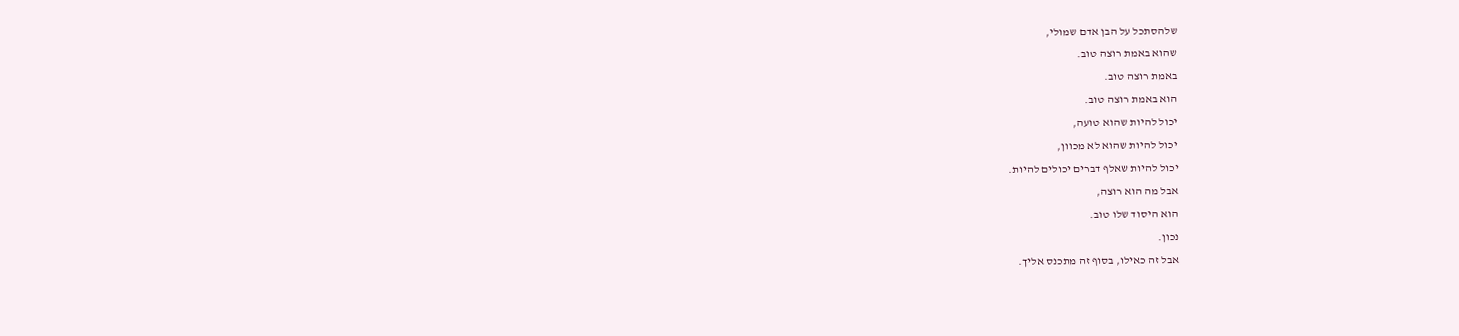שלהסתכל על הבן אדם שמולי,
שהוא באמת רוצה טוב.
באמת רוצה טוב.
הוא באמת רוצה טוב.
יכול להיות שהוא טועה,
יכול להיות שהוא לא מכוון,
יכול להיות שאלף דברים יכולים להיות.
אבל מה הוא רוצה,
הוא היסוד שלו טוב.
נכון.
אבל זה כאילו, בסוף זה מתכנס אליך.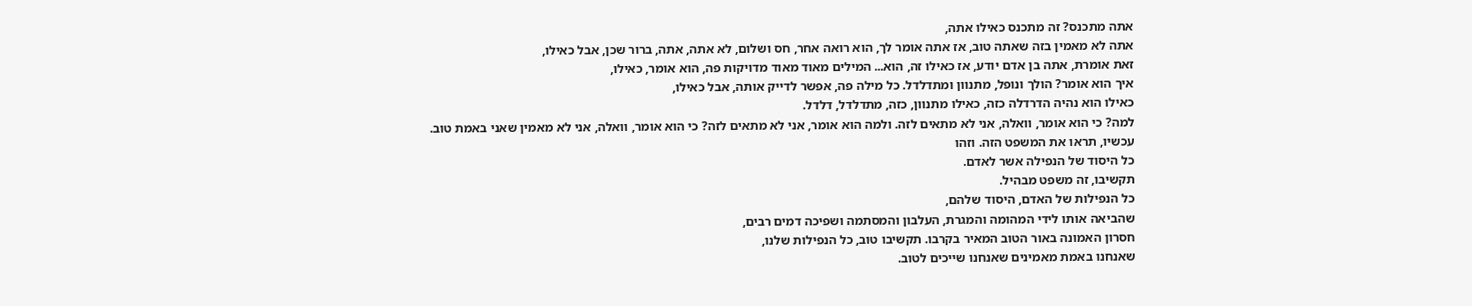אתה מתכנס? זה מתכנס כאילו אתה,
אתה לא מאמין בזה שאתה טוב, אז אתה אומר לך, הוא רואה אחר, חס ושלום, לא אתה, אתה, ברור שכן, אבל כאילו,
זאת אומרת, אתה בן אדם יודע, אז כאילו זה, הוא... המילים מאוד מאוד מדויקות פה, הוא אומר, כאילו,
איך הוא אומר? הולך ונופל, מתנוון ומתדלדל. כל מילה פה, אפשר לדייק אותה, אבל כאילו,
כאילו הוא נהיה הדרדלה כזה, כאילו מתנוון, כזה, מתדלדל, דלדל.
למה? כי הוא אומר, וואלה, אני לא מתאים לזה. ולמה הוא אומר, אני לא מתאים לזה? כי הוא אומר, וואלה, אני לא מאמין שאני באמת טוב.
עכשיו, תראו את המשפט הזה. וזהו
כל היסוד של הנפילה אשר לאדם.
תקשיבו, זה משפט מבהיל.
כל הנפילות של האדם, היסוד שלהם,
שהביאה אותו לידי המהומה והמגרת, העלבון והמסתמה ושפיכה דמים רבים,
חסרון האמונה באור הטוב המאיר בקרבו. תקשיבו טוב, כל הנפילות שלנו,
שאנחנו באמת מאמינים שאנחנו שייכים לטוב.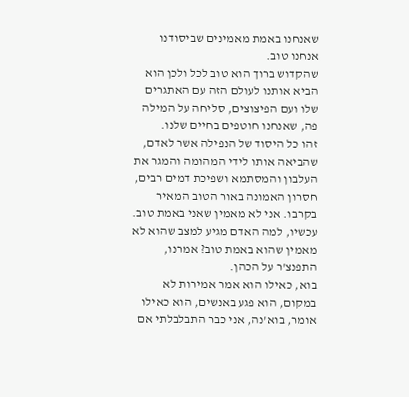שאנחנו באמת מאמינים שביסודנו אנחנו טוב.
שהקדוש ברוך הוא טוב לכל ולכן הוא הביא אותנו לעולם הזה עם האתגרים שלו ועם הפיצוצים, סליחה על המילה פה, שאנחנו חוטפים בחיים שלנו.
זהו כל היסוד של הנפילה אשר לאדם,
שהביאה אותו לידי המהומה והמגר את העלבון והמסתמא ושפיכת דמים רבים,
חסרון האמונה באור הטוב המאיר בקרבו. אני לא מאמין שאני באמת טוב.
עכשיו, למה האדם מגיע למצב שהוא לא מאמין שהוא באמת טוב? אמרנו, התפנצ'ר על הכהן.
בוא, כאילו הוא אמר אמירות לא במקום, הוא פגע באנשים, הוא כאילו אומר, בוא'נה, אני כבר התבלבלתי אם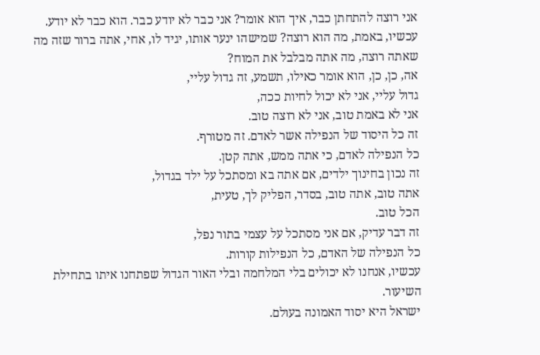אני רוצה להתחתן כבר, איך הוא אומר? אני כבר לא יודע כבר. הוא כבר לא יודע.
עכשיו, באמת, מה הוא רוצה? שמישהו ינער אותו, יגיד לו, אחי, אתה ברור שזה מה שאתה רוצה, מה אתה מבלבל את המוח?
אה, כן, כן, הוא אומר כאילו, תשמע, זה גדול עליי,
גדול עליי, אני לא יכול לחיות ככה,
אני לא באמת טוב, אני לא רוצה טוב.
זה כל היסוד של הנפילה אשר לאדם. זה מטורף.
כל הנפילה לאדם, כי אתה ממש, אתה קטן.
זה נכון בחינוך ילדים, אם אתה בא ומסתכל על ילד בגדול,
אתה טוב, אתה טוב, בסדר, הפליק לך, טעית,
הכל טוב.
זה דבר עדיק, אם אני מסתכל על עצמי בתור נפל,
כל הנפילה של האדם, כל הנפילות קורות.
עכשיו, אנחנו לא יכולים בלי המלחמה ובלי האור הגדול שפתחנו איתו בתחילת השיעור.
ישראל היא יסוד האמונה בעולם.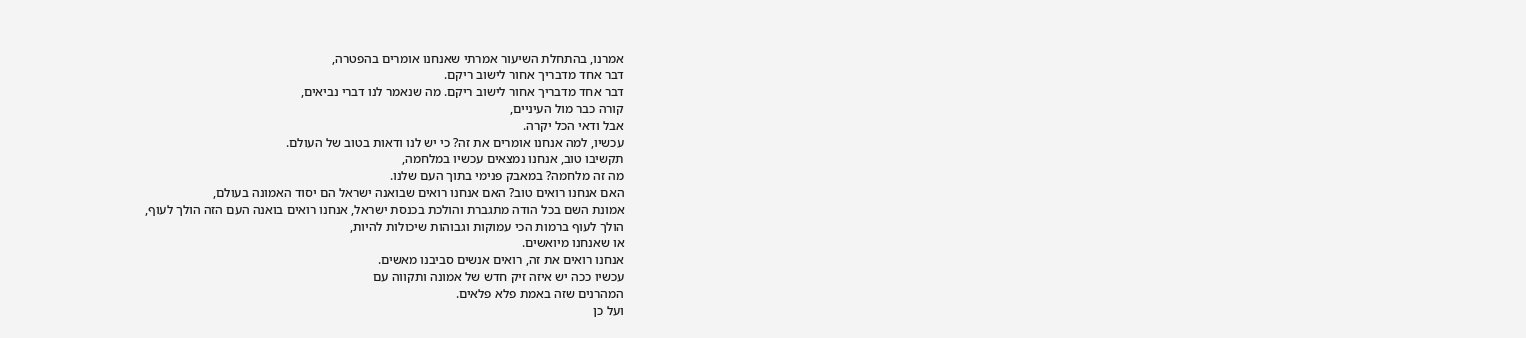אמרנו, בהתחלת השיעור אמרתי שאנחנו אומרים בהפטרה,
דבר אחד מדבריך אחור לישוב ריקם.
דבר אחד מדבריך אחור לישוב ריקם. מה שנאמר לנו דברי נביאים,
קורה כבר מול העיניים,
אבל ודאי הכל יקרה.
עכשיו, למה אנחנו אומרים את זה? כי יש לנו ודאות בטוב של העולם.
תקשיבו טוב, אנחנו נמצאים עכשיו במלחמה,
מה זה מלחמה? במאבק פנימי בתוך העם שלנו.
האם אנחנו רואים טוב? האם אנחנו רואים שבואנה ישראל הם יסוד האמונה בעולם,
אמונת השם בכל הודה מתגברת והולכת בכנסת ישראל, אנחנו רואים בואנה העם הזה הולך לעוף,
הולך לעוף ברמות הכי עמוקות וגבוהות שיכולות להיות,
או שאנחנו מיואשים.
אנחנו רואים את זה, רואים אנשים סביבנו מאשים.
עכשיו ככה יש איזה זיק חדש של אמונה ותקווה עם
המהרנים שזה באמת פלא פלאים.
ועל כן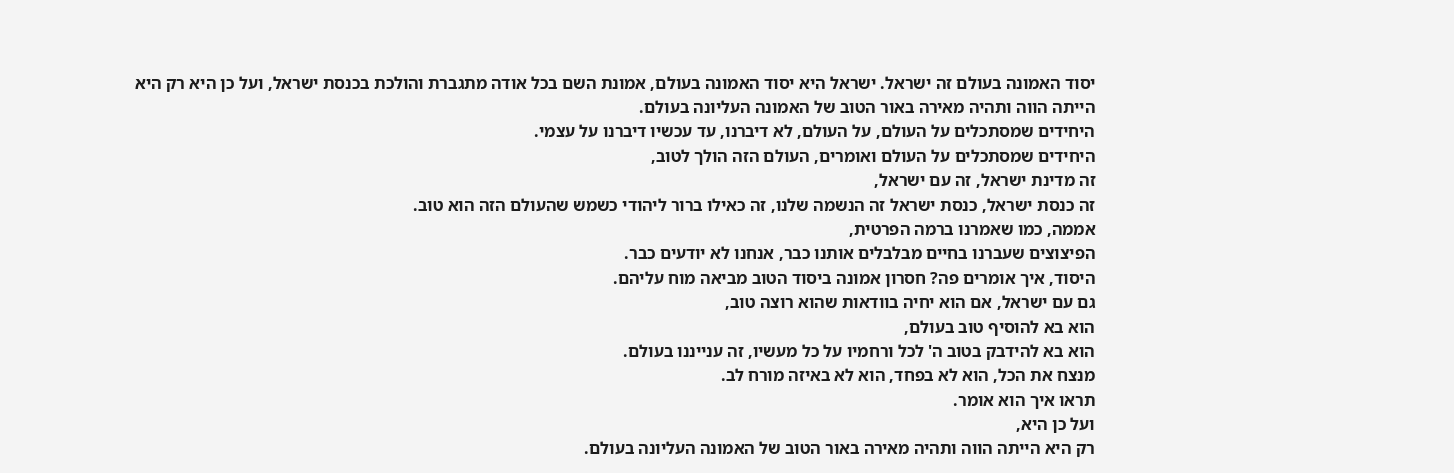יסוד האמונה בעולם זה ישראל. ישראל היא יסוד האמונה בעולם, אמונת השם בכל אודה מתגברת והולכת בכנסת ישראל, ועל כן היא רק היא
הייתה הווה ותהיה מאירה באור הטוב של האמונה העליונה בעולם.
היחידים שמסתכלים על העולם, על העולם, לא דיברנו, עד עכשיו דיברנו על עצמי.
היחידים שמסתכלים על העולם ואומרים, העולם הזה הולך לטוב,
זה מדינת ישראל, זה עם ישראל,
זה כנסת ישראל, כנסת ישראל זה הנשמה שלנו, זה כאילו ברור ליהודי כשמש שהעולם הזה הוא טוב.
אממה, כמו שאמרנו ברמה הפרטית,
הפיצוצים שעברנו בחיים מבלבלים אותנו כבר, אנחנו לא יודעים כבר.
היסוד, איך אומרים פה? חסרון אמונה ביסוד הטוב מביאה מוח עליהם.
גם עם ישראל, אם הוא יחיה בוודאות שהוא רוצה טוב,
הוא בא להוסיף טוב בעולם,
הוא בא להידבק בטוב ה' לכל ורחמיו על כל מעשיו, זה ענייננו בעולם.
מנצח את הכל, הוא לא בפחד, הוא לא באיזה מורח לב.
תראו איך הוא אומר.
ועל כן היא,
רק היא הייתה הווה ותהיה מאירה באור הטוב של האמונה העליונה בעולם.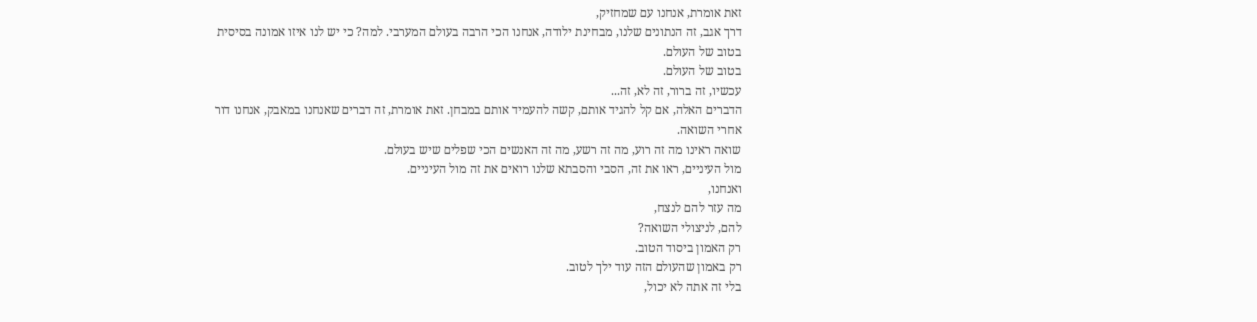זאת אומרת, אנחנו עם שמחזיק,
דרך אגב, זה הנתונים שלנו, מבחינת ילודה, אנחנו הכי הרבה בעולם המערבי. למה? כי יש לנו איזו אמונה בסיסית
בטוב של העולם.
בטוב של העולם.
עכשיו, זה ברור, זה לא, זה...
הדברים האלה, אם קל להגיד אותם, קשה להעמיד אותם במבחן. זאת אומרת, זה דברים שאנחנו במאבק, אנחנו דור
אחרי השואה.
שואה ראינו מה זה רוע, מה זה רשע, מה זה האנשים הכי שפלים שיש בעולם.
מול העיניים, ראו את זה, הסבי והסבתא שלנו רואים את זה מול העיניים.
ואנחנו,
מה עזר להם לנצח,
להם, לניצולי השואה?
רק האמון ביסוד הטוב.
רק באמון שהעולם הזה עוד ילך לטוב.
בלי זה אתה לא יכול,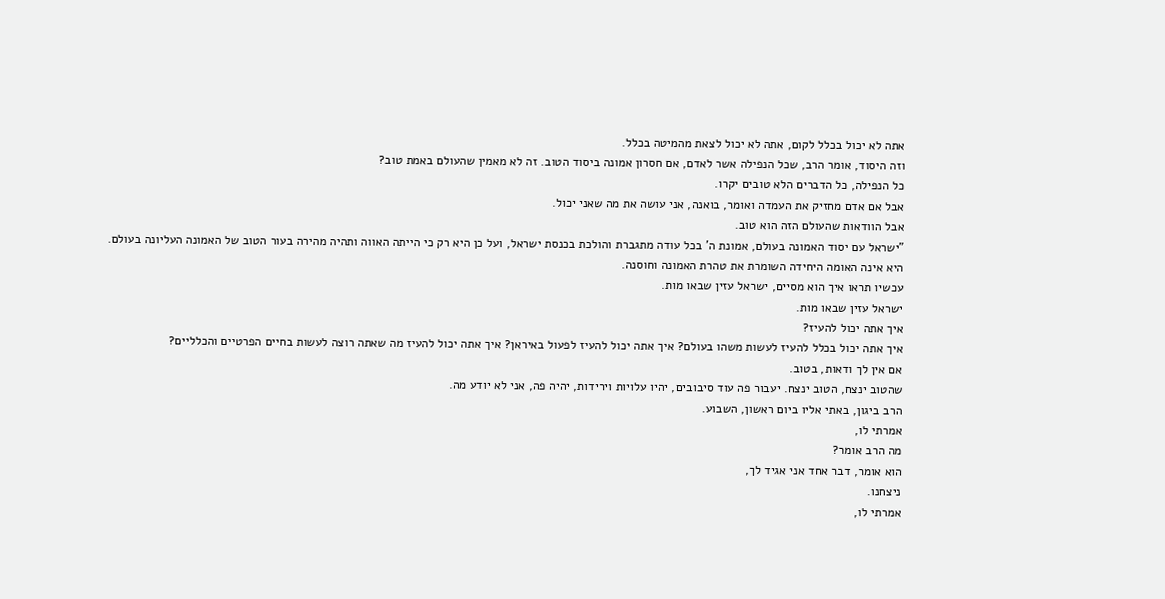אתה לא יכול בכלל לקום, אתה לא יכול לצאת מהמיטה בכלל.
וזה היסוד, אומר הרב, שכל הנפילה אשר לאדם, אם חסרון אמונה ביסוד הטוב. זה לא מאמין שהעולם באמת טוב?
כל הנפילה, כל הדברים הלא טובים יקרו.
אבל אם אדם מחזיק את העמדה ואומר, בואנה, אני עושה את מה שאני יכול.
אבל הוודאות שהעולם הזה הוא טוב.
"ישראל עם יסוד האמונה בעולם, אמונת ה' בכל עודה מתגברת והולכת בכנסת ישראל, ועל כן היא רק כי הייתה האווה ותהיה מהירה בעור הטוב של האמונה העליונה בעולם.
היא אינה האומה היחידה השומרת את טהרת האמונה וחוסנה.
עכשיו תראו איך הוא מסיים, ישראל עזין שבאו מות.
ישראל עזין שבאו מות.
איך אתה יכול להעיז?
איך אתה יכול בכלל להעיז לעשות משהו בעולם? איך אתה יכול להעיז לפעול באיראן? איך אתה יכול להעיז מה שאתה רוצה לעשות בחיים הפרטיים והכלליים?
אם אין לך ודאות, בטוב.
שהטוב ינצח, הטוב ינצח. יעבור פה עוד סיבובים, יהיו עלויות וירידות, יהיה פה, אני לא יודע מה.
הרב ביגון, באתי אליו ביום ראשון, השבוע.
אמרתי לו,
מה הרב אומר?
הוא אומר, דבר אחד אני אגיד לך,
ניצחנו.
אמרתי לו,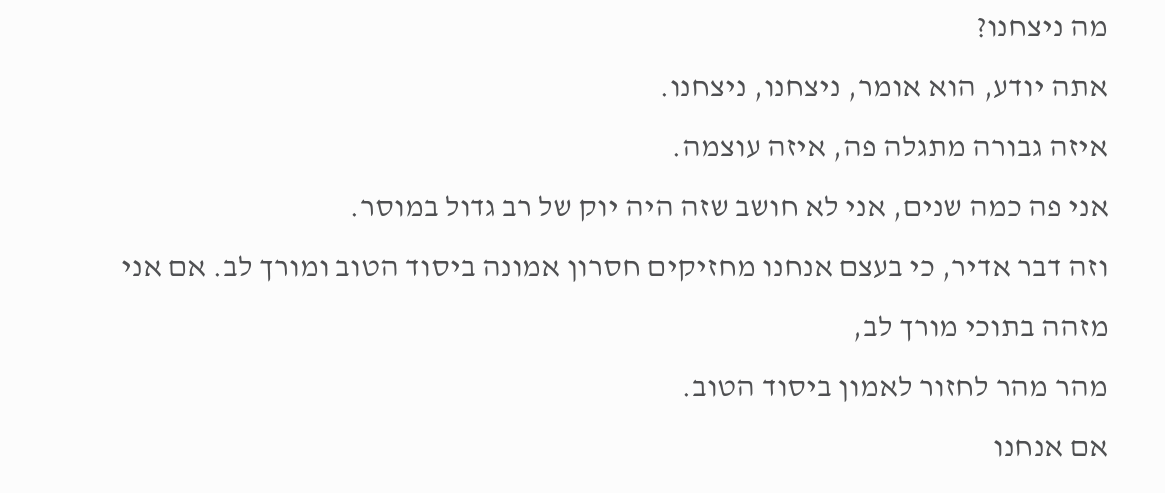מה ניצחנו?
אתה יודע, הוא אומר, ניצחנו, ניצחנו.
איזה גבורה מתגלה פה, איזה עוצמה.
אני פה כמה שנים, אני לא חושב שזה היה יוק של רב גדול במוסר.
וזה דבר אדיר, כי בעצם אנחנו מחזיקים חסרון אמונה ביסוד הטוב ומורך לב. אם אני מזהה בתוכי מורך לב,
מהר מהר לחזור לאמון ביסוד הטוב.
אם אנחנו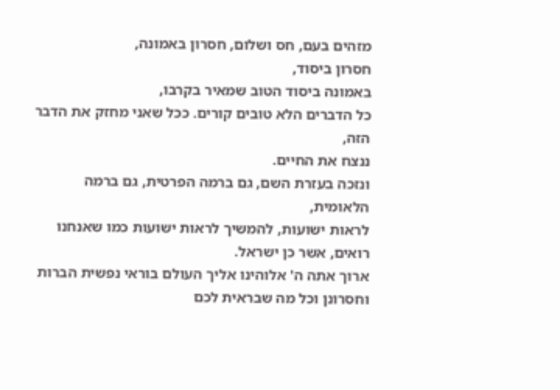מזהים בעם, חס ושלום, חסרון באמונה,
חסרון ביסוד,
באמונה ביסוד הטוב שמאיר בקרבו,
כל הדברים הלא טובים קורים. ככל שאני מחזק את הדבר הזה,
ננצח את החיים.
ונזכה בעזרת השם, גם ברמה הפרטית, גם ברמה הלאומית,
לראות ישועות, להמשיך לראות ישועות כמו שאנחנו רואים, אשר כן ישראל.
ארוך אתה ה' אלוהינו אליך העולם בוראי נפשית הברות וחסרונן וכל מה שבראית לכם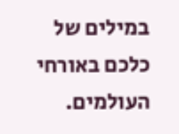במילים של כלכם באורחי העולמים.